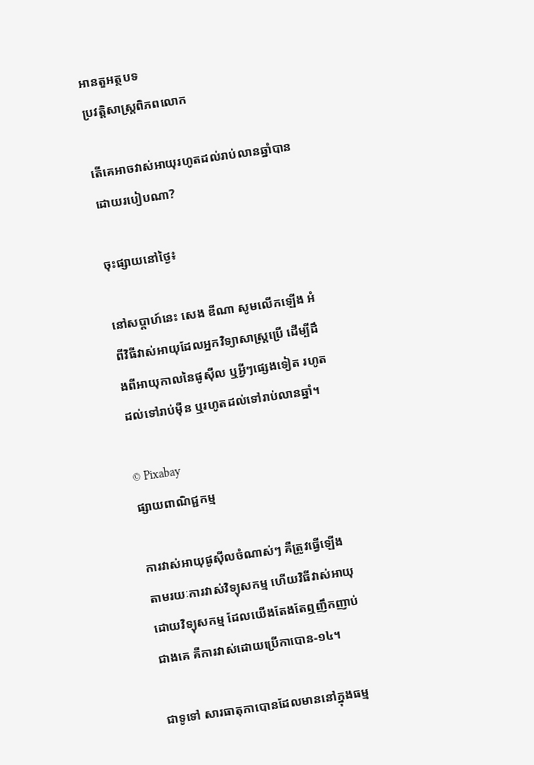អានតួអត្ថបទ
ប្រវត្តិសាស្រ្តពិភពលោក

តើគេអាចវាស់អាយុរហូតដល់រាប់លានឆ្នាំបានដោយរបៀបណា?

ចុះផ្សាយនៅថ្ងៃ៖

នៅសប្តាហ៍នេះ សេង ឌីណា សូមលើកឡើង អំពីវិធីវាស់អាយុដែលអ្នកវិទ្យាសាស្ត្រប្រើ ដើម្បីដឹងពីអាយុកាលនៃផូស៊ីល ឬអ្វីៗផ្សេងទៀត រហូតដល់ទៅរាប់ម៉ឺន ឬរហូតដល់ទៅរាប់លានឆ្នាំ។

© Pixabay
ផ្សាយពាណិជ្ជកម្ម

ការវាស់អាយុផូស៊ីលចំណាស់ៗ គឺត្រូវធ្វើឡើងតាមរយៈការវាស់វិទ្យុសកម្ម ហើយវិធីវាស់អាយុដោយវិទ្យុសកម្ម ដែលយើងតែងតែឮញឹកញាប់ជាងគេ គឺការវាស់ដោយប្រើកាបោន-១៤។

ជាទូទៅ សារធាតុកាបោនដែលមាននៅក្នុងធម្ម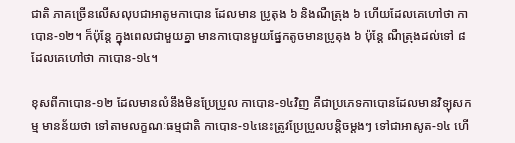ជាតិ ភាគច្រើនលើសលុបជាអាតូមកាបោន ដែលមាន ប្រូតុង ៦ និងណឺត្រុង ៦ ហើយដែលគេហៅថា កាបោន-១២។ ក៏ប៉ុន្តែ ក្នុងពេលជាមួយគ្នា មានកាបោនមួយផ្នែកតូចមានប្រូតុង ៦ ប៉ុន្តែ ណឺត្រុងដល់ទៅ ៨ ដែលគេហៅថា កាបោន-១៤។

ខុសពីកាបោន-១២ ដែលមានលំនឹងមិនប្រែប្រួល កាបោន-១៤វិញ គឺជាប្រភេទកាបោនដែលមានវិទ្យុសកម្ម មានន័យថា ទៅតាមលក្ខណៈធម្មជាតិ កាបោន-១៤នេះត្រូវប្រែប្រួលបន្តិចម្តងៗ ទៅជាអាសូត-១៤ ហើ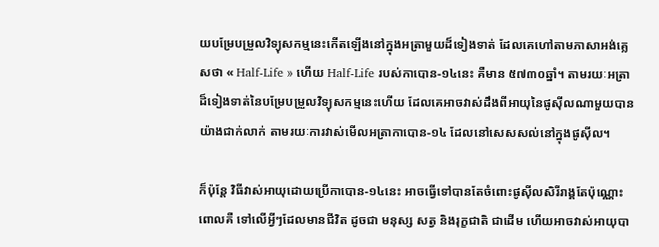យបម្រែបម្រួលវិទ្យុសកម្មនេះកើតឡើងនៅក្នុងអត្រាមួយដ៏ទៀងទាត់ ដែលគេហៅតាមភាសាអង់គ្លេសថា « Half-Life » ហើយ Half-Life របស់កាបោន-១៤នេះ គឺមាន ៥៧៣០ឆ្នាំ។ តាមរយៈអត្រាដ៏ទៀងទាត់នៃបម្រែបម្រួលវិទ្យុសកម្មនេះហើយ ដែលគេអាចវាស់ដឹងពីអាយុនៃផូស៊ីលណាមួយបានយ៉ាងជាក់លាក់ តាមរយៈការវាស់មើលអត្រាកាបោន-១៤ ដែលនៅសេសសល់នៅក្នុងផូស៊ីល។

ក៏ប៉ុន្តែ វិធីវាស់អាយុដោយប្រើកាបោន-១៤នេះ អាចធ្វើទៅបានតែចំពោះផូស៊ីលសិរីរាង្គតែប៉ុណ្ណោះ ពោលគឺ ទៅលើអ្វីៗដែលមានជីវិត ដូចជា មនុស្ស សត្វ និងរុក្ខជាតិ ជាដើម ហើយអាចវាស់អាយុបា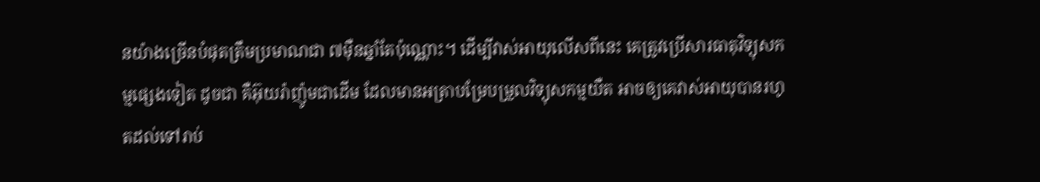នយ៉ាងច្រើនបំផុតត្រឹមប្រមាណជា ៧ម៉ឺនឆ្នាំតែប៉ុណ្ណោះ។ ដើម្បីវាស់អាយុលើសពីនេះ គេត្រូវប្រើសារធាតុវិទ្យុសកម្មផ្សេងទៀត ដូចជា គឺអ៊ុយរ៉ាញ៉ូមជាដើម ដែលមានអត្រាបម្រែបម្រួលវិទ្យុសកម្មយឺត អាចឲ្យគេវាស់អាយុបានរហូតដល់ទៅរាប់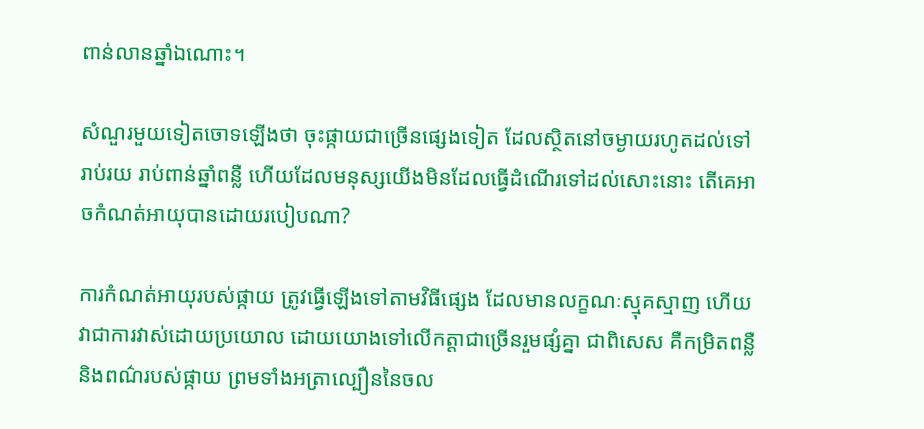ពាន់លានឆ្នាំឯណោះ។

សំណួរមួយទៀតចោទឡើងថា ចុះផ្កាយជាច្រើនផ្សេងទៀត ដែលស្ថិតនៅចម្ងាយរហូតដល់ទៅរាប់រយ រាប់ពាន់ឆ្នាំពន្លឺ ហើយដែលមនុស្សយើងមិនដែលធ្វើដំណើរទៅដល់សោះនោះ តើគេអាចកំណត់អាយុបានដោយរបៀបណា?

ការកំណត់អាយុរបស់ផ្កាយ ត្រូវធ្វើឡើងទៅតាមវិធីផ្សេង ដែលមានលក្ខណៈស្មុគស្មាញ ហើយវាជាការវាស់ដោយប្រយោល ដោយយោងទៅលើកត្តាជាច្រើនរួមផ្សំគ្នា ជាពិសេស គឺកម្រិតពន្លឺ និងពណ៌របស់ផ្កាយ ព្រមទាំងអត្រាល្បឿននៃចល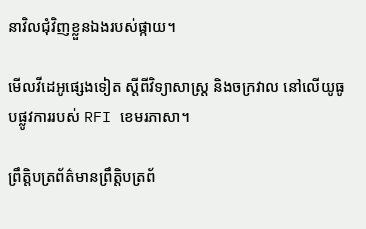នាវិលជុំវិញខ្លួនឯងរបស់ផ្កាយ។

មើលវីដេអូផ្សេងទៀត ស្តីពីវិទ្យាសាស្ត្រ និងចក្រវាល នៅលើយូធូបផ្លូវការរបស់ RFI ខេមរភាសា។

ព្រឹត្តិបត្រព័ត៌មានព្រឹត្តិបត្រព័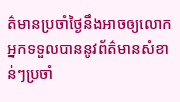ត៌មានប្រចាំថ្ងៃនឹងអាចឲ្យលោកអ្នកទទួលបាននូវព័ត៌មានសំខាន់ៗប្រចាំ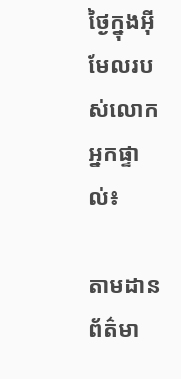ថ្ងៃក្នុងអ៊ីមែលរបស់លោកអ្នកផ្ទាល់៖

តាមដានព័ត៌មា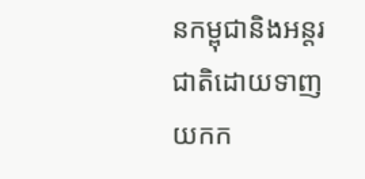នកម្ពុជានិងអន្តរជាតិដោយទាញយកក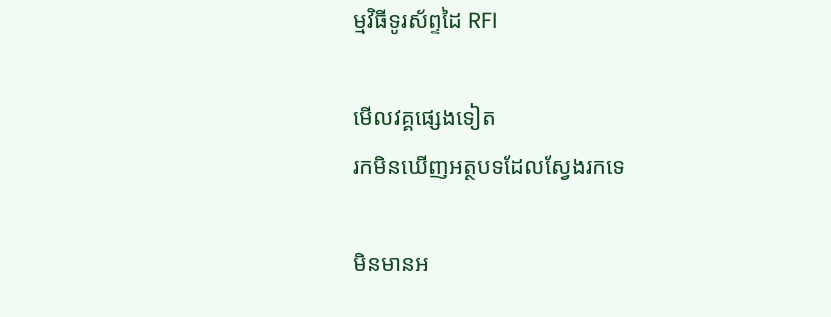ម្មវិធីទូរស័ព្ទដៃ RFI

មើលវគ្គផ្សេងទៀត
រកមិនឃើញអត្ថបទដែលស្វែងរកទេ

មិនមានអ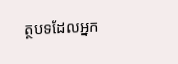ត្ថបទដែលអ្នក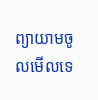ព្យាយាមចូលមើលទេ